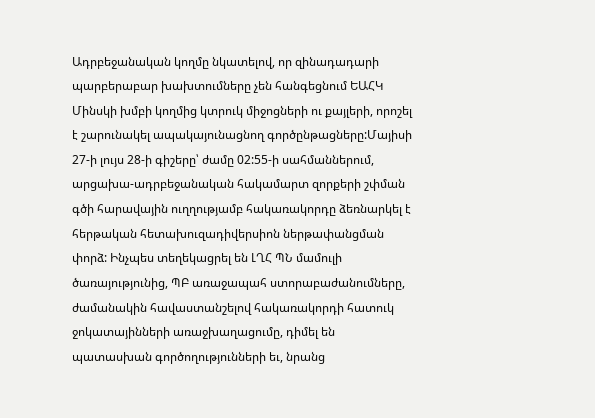Ադրբեջանական կողմը նկատելով, որ զինադադարի պարբերաբար խախտումները չեն հանգեցնում ԵԱՀԿ Մինսկի խմբի կողմից կտրուկ միջոցների ու քայլերի, որոշել է շարունակել ապակայունացնող գործընթացները:Մայիսի 27-ի լույս 28-ի գիշերը՝ ժամը 02:55-ի սահմաններում, արցախա-ադրբեջանական հակամարտ զորքերի շփման գծի հարավային ուղղությամբ հակառակորդը ձեռնարկել է հերթական հետախուզադիվերսիոն ներթափանցման փորձ: Ինչպես տեղեկացրել են ԼՂՀ ՊՆ մամուլի ծառայությունից, ՊԲ առաջապահ ստորաբաժանումները, ժամանակին հավաստանշելով հակառակորդի հատուկ ջոկատայինների առաջխաղացումը, դիմել են պատասխան գործողությունների եւ, նրանց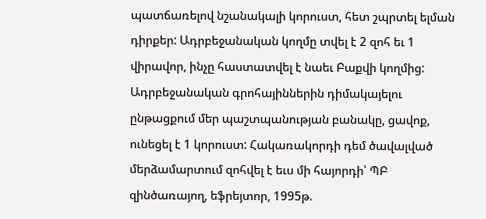պատճառելով նշանակալի կորուստ, հետ շպրտել ելման դիրքեր: Ադրբեջանական կողմը տվել է 2 զոհ եւ 1 վիրավոր, ինչը հաստատվել է նաեւ Բաքվի կողմից:
Ադրբեջանական գրոհայիններին դիմակայելու ընթացքում մեր պաշտպանության բանակը, ցավոք, ունեցել է 1 կորուստ: Հակառակորդի դեմ ծավալված մերձամարտում զոհվել է եւս մի հայորդի՝ ՊԲ զինծառայող, եֆրեյտոր, 1995թ.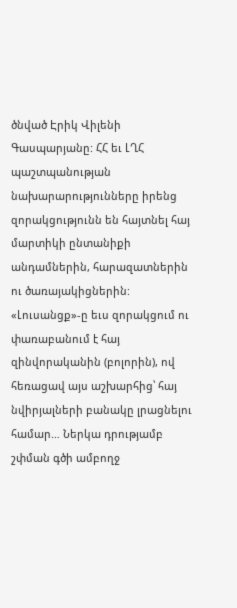ծնված Էրիկ Վիլենի Գասպարյանը: ՀՀ եւ ԼՂՀ պաշտպանության նախարարությունները իրենց զորակցությունն են հայտնել հայ մարտիկի ընտանիքի անդամներին, հարազատներին ու ծառայակիցներին: «Լուսանցք»-ը եւս զորակցում ու փառաբանում է հայ զինվորականին (բոլորին), ով հեռացավ այս աշխարհից՝ հայ նվիրյալների բանակը լրացնելու համար… Ներկա դրությամբ շփման գծի ամբողջ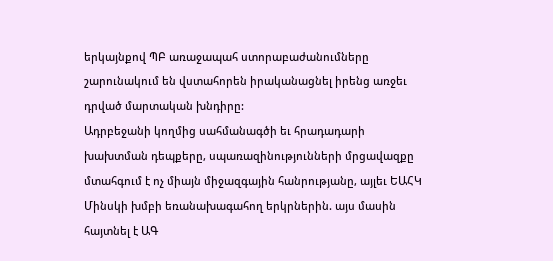երկայնքով ՊԲ առաջապահ ստորաբաժանումները շարունակում են վստահորեն իրականացնել իրենց առջեւ դրված մարտական խնդիրը:
Ադրբեջանի կողմից սահմանագծի եւ հրադադարի խախտման դեպքերը, սպառազինությունների մրցավազքը մտահգում է ոչ միայն միջազգային հանրությանը, այլեւ ԵԱՀԿ Մինսկի խմբի եռանախագահող երկրներին. այս մասին հայտնել է ԱԳ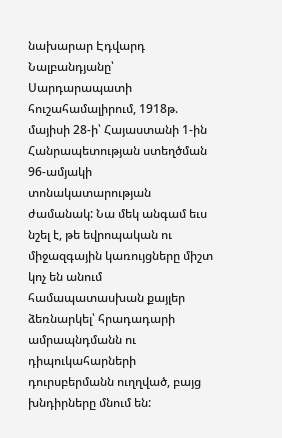նախարար Էդվարդ Նալբանդյանը՝ Սարդարապատի հուշահամալիրում, 1918թ. մայիսի 28-ի՝ Հայաստանի 1-ին Հանրապետության ստեղծման 96-ամյակի տոնակատարության ժամանակ: Նա մեկ անգամ եւս նշել է, թե եվրոպական ու միջազգային կառույցները միշտ կոչ են անում համապատասխան քայլեր ձեռնարկել՝ հրադադարի ամրապնդմանն ու դիպուկահարների դուրսբերմանն ուղղված, բայց խնդիրները մնում են: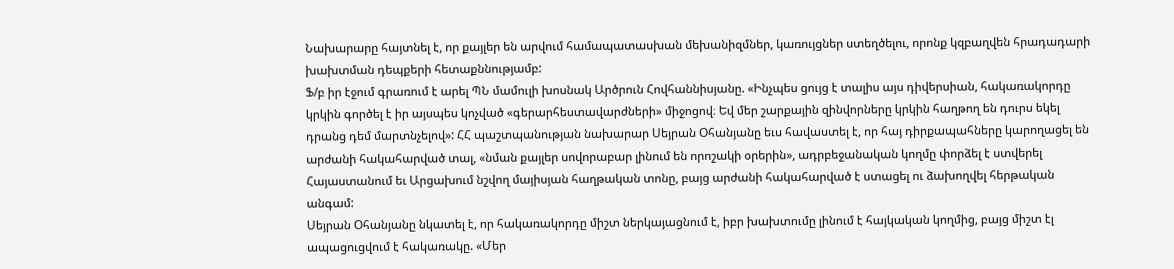Նախարարը հայտնել է, որ քայլեր են արվում համապատասխան մեխանիզմներ, կառույցներ ստեղծելու, որոնք կզբաղվեն հրադադարի խախտման դեպքերի հետաքննությամբ:
Ֆ/բ իր էջում գրառում է արել ՊՆ մամուլի խոսնակ Արծրուն Հովհաննիսյանը. «Ինչպես ցույց է տալիս այս դիվերսիան, հակառակորդը կրկին գործել է իր այսպես կոչված «գերարհեստավարժների» միջոցով։ Եվ մեր շարքային զինվորները կրկին հաղթող են դուրս եկել դրանց դեմ մարտնչելով»: ՀՀ պաշտպանության նախարար Սեյրան Օհանյանը եւս հավաստել է, որ հայ դիրքապահները կարողացել են արժանի հակահարված տալ, «նման քայլեր սովորաբար լինում են որոշակի օրերին», ադրբեջանական կողմը փորձել է ստվերել Հայաստանում եւ Արցախում նշվող մայիսյան հաղթական տոնը, բայց արժանի հակահարված է ստացել ու ձախողվել հերթական անգամ:
Սեյրան Օհանյանը նկատել է, որ հակառակորդը միշտ ներկայացնում է, իբր խախտումը լինում է հայկական կողմից, բայց միշտ էլ ապացուցվում է հակառակը. «Մեր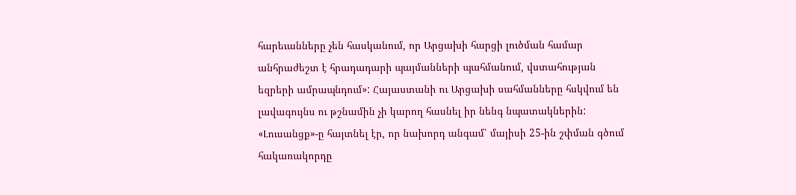հարեւանները չեն հասկանում, որ Արցախի հարցի լուծման համար անհրաժեշտ է հրադադարի պայմանների պահմանում, վստահության եզրերի ամրապնդում»: Հայաստանի ու Արցախի սահմանները հսկվում են լավագույնս ու թշնամին չի կարող հասնել իր նենգ նպատակներին:
«Լուսանցք»-ը հայտնել էր, որ նախորդ անգամ՝ մայիսի 25-ին շփման գծում հակառակորդը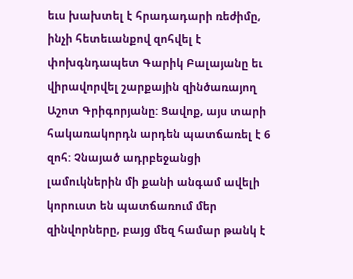եւս խախտել է հրադադարի ռեժիմը, ինչի հետեւանքով զոհվել է փոխգնդապետ Գարիկ Բալայանը եւ վիրավորվել շարքային զինծառայող Աշոտ Գրիգորյանը: Ցավոք, այս տարի հակառակորդն արդեն պատճառել է 6 զոհ: Չնայած ադրբեջանցի լամուկներին մի քանի անգամ ավելի կորուստ են պատճառում մեր զինվորները, բայց մեզ համար թանկ է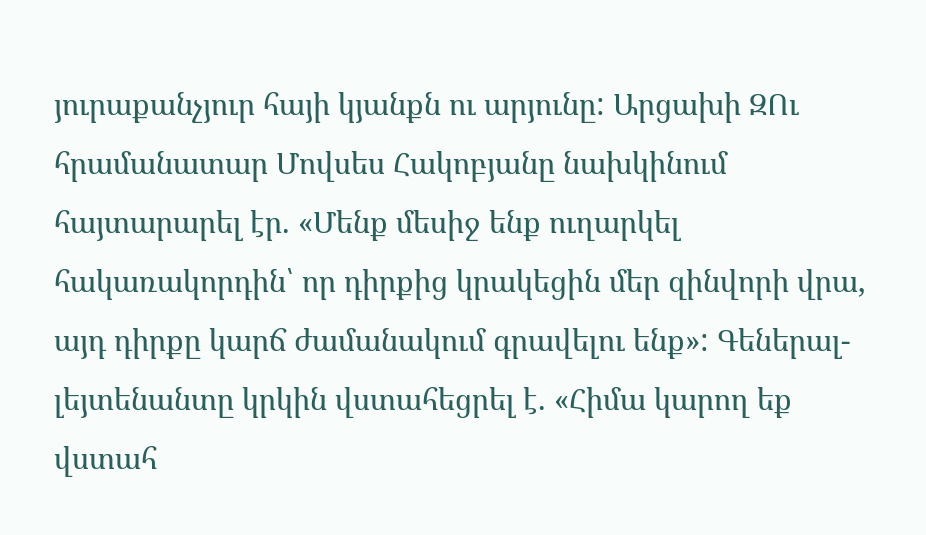յուրաքանչյուր հայի կյանքն ու արյունը: Արցախի ԶՈւ հրամանատար Մովսես Հակոբյանը նախկինում հայտարարել էր. «Մենք մեսիջ ենք ուղարկել հակառակորդին՝ որ դիրքից կրակեցին մեր զինվորի վրա, այդ դիրքը կարճ ժամանակում գրավելու ենք»: Գեներալ-լեյտենանտը կրկին վստահեցրել է. «Հիմա կարող եք վստահ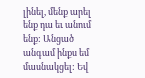լինել, մենք արել ենք դա եւ անում ենք: Անցած անգամ ինքս եմ մասնակցել: Եվ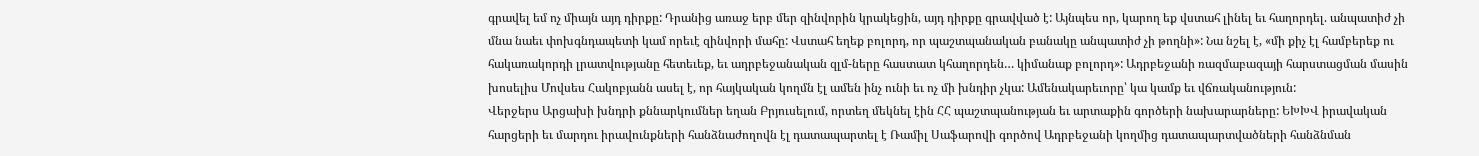գրավել եմ ոչ միայն այդ դիրքը: Դրանից առաջ երբ մեր զինվորին կրակեցին, այդ դիրքը գրավված է: Այնպես որ, կարող եք վստահ լինել եւ հաղորդել. անպատիժ չի մնա նաեւ փոխգնդապետի կամ որեւէ զինվորի մահը: Վստահ եղեք բոլորդ, որ պաշտպանական բանակը անպատիժ չի թողնի»: Նա նշել է, «մի քիչ էլ համբերեք ու հակառակորդի լրատվությանը հետեւեք, եւ ադրբեջանական զլմ-ները հաստատ կհաղորդեն… կիմանաք բոլորդ»: Ադրբեջանի ռազմաբազայի հարստացման մասին խոսելիս Մովսես Հակոբյանն ասել է, որ հայկական կողմն էլ ամեն ինչ ունի եւ ոչ մի խնդիր չկա: Ամենակարեւորը՝ կա կամք եւ վճռականություն:
Վերջերս Արցախի խնդրի քննարկումներ եղան Բրյուսելում, որտեղ մեկնել էին ՀՀ պաշտպանության եւ արտաքին գործերի նախարարները: ԵԽԽՎ իրավական հարցերի եւ մարդու իրավունքների հանձնաժողովն էլ դատապարտել է Ռամիլ Սաֆարովի գործով Ադրբեջանի կողմից դատապարտվածների հանձնման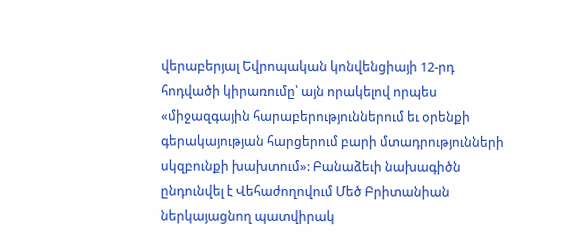վերաբերյալ Եվրոպական կոնվենցիայի 12-րդ հոդվածի կիրառումը՝ այն որակելով որպես «միջազգային հարաբերություններում եւ օրենքի գերակայության հարցերում բարի մտադրությունների սկզբունքի խախտում»: Բանաձեւի նախագիծն ընդունվել է Վեհաժողովում Մեծ Բրիտանիան ներկայացնող պատվիրակ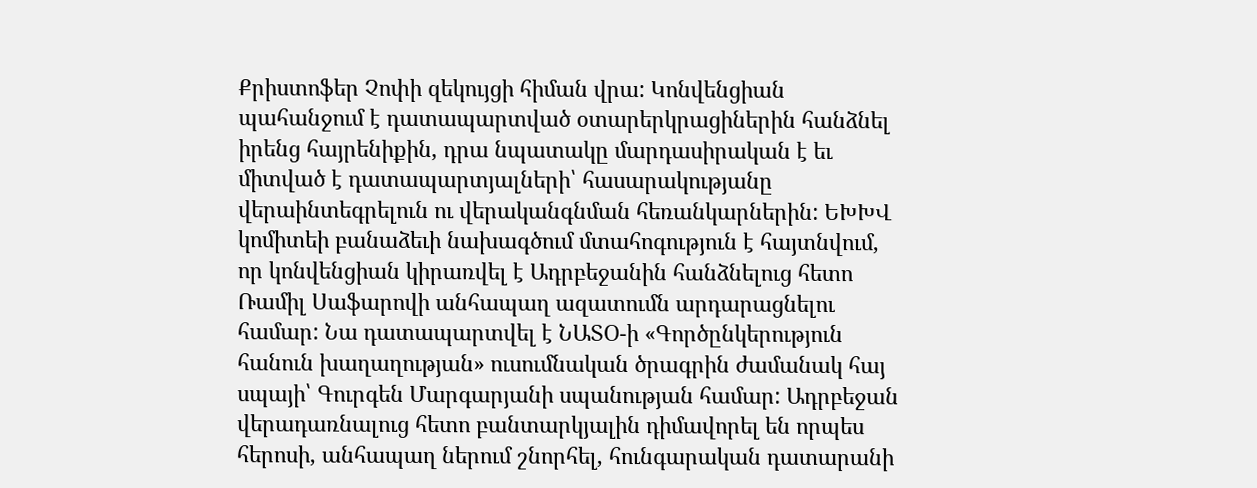Քրիստոֆեր Չոփի զեկույցի հիման վրա: Կոնվենցիան պահանջում է դատապարտված օտարերկրացիներին հանձնել իրենց հայրենիքին, դրա նպատակը մարդասիրական է եւ միտված է դատապարտյալների՝ հասարակությանը վերաինտեգրելուն ու վերականգնման հեռանկարներին: ԵԽԽՎ կոմիտեի բանաձեւի նախագծում մտահոգություն է հայտնվում, որ կոնվենցիան կիրառվել է Ադրբեջանին հանձնելուց հետո Ռամիլ Սաֆարովի անհապաղ ազատումն արդարացնելու համար: Նա դատապարտվել է ՆԱՏՕ-ի «Գործընկերություն հանուն խաղաղության» ուսումնական ծրագրին ժամանակ հայ սպայի՝ Գուրգեն Մարգարյանի սպանության համար: Ադրբեջան վերադառնալուց հետո բանտարկյալին դիմավորել են որպես հերոսի, անհապաղ ներում շնորհել, հունգարական դատարանի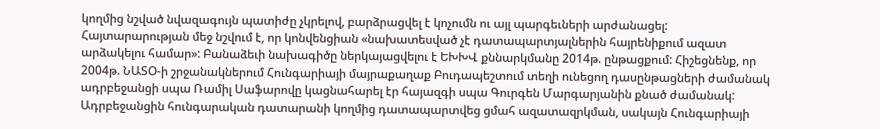կողմից նշված նվազագույն պատիժը չկրելով, բարձրացվել է կոչումն ու այլ պարգեւների արժանացել:
Հայտարարության մեջ նշվում է, որ կոնվենցիան «նախատեսված չէ դատապարտյալներին հայրենիքում ազատ արձակելու համար»: Բանաձեւի նախագիծը ներկայացվելու է ԵԽԽՎ քննարկմանը 2014թ. ընթացքում: Հիշեցնենք, որ 2004թ. ՆԱՏՕ-ի շրջանակներում Հունգարիայի մայրաքաղաք Բուդապեշտում տեղի ունեցող դասընթացների ժամանակ ադրբեջանցի սպա Ռամիլ Սաֆարովը կացնահարել էր հայազգի սպա Գուրգեն Մարգարյանին քնած ժամանակ: Ադրբեջանցին հունգարական դատարանի կողմից դատապարտվեց ցմահ ազատազրկման, սակայն Հունգարիայի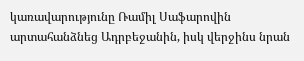կառավարությունը Ռամիլ Սաֆարովին արտահանձնեց Ադրբեջանին, իսկ վերջինս նրան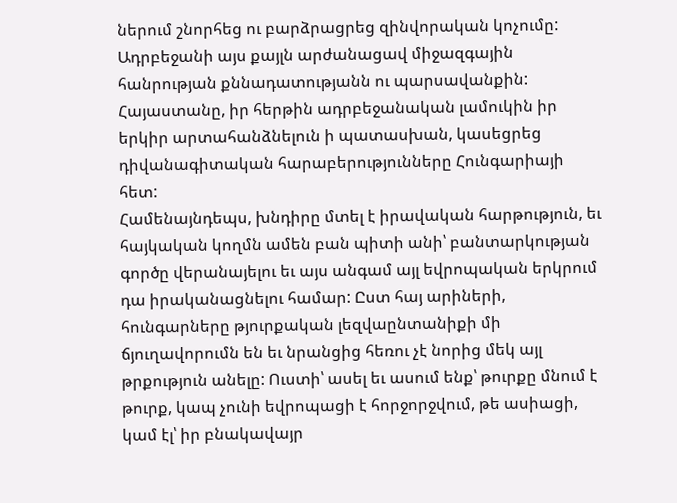ներում շնորհեց ու բարձրացրեց զինվորական կոչումը: Ադրբեջանի այս քայլն արժանացավ միջազգային հանրության քննադատությանն ու պարսավանքին: Հայաստանը, իր հերթին ադրբեջանական լամուկին իր երկիր արտահանձնելուն ի պատասխան, կասեցրեց դիվանագիտական հարաբերությունները Հունգարիայի հետ:
Համենայնդեպս, խնդիրը մտել է իրավական հարթություն, եւ հայկական կողմն ամեն բան պիտի անի՝ բանտարկության գործը վերանայելու եւ այս անգամ այլ եվրոպական երկրում դա իրականացնելու համար: Ըստ հայ արիների, հունգարները թյուրքական լեզվաընտանիքի մի ճյուղավորումն են եւ նրանցից հեռու չէ նորից մեկ այլ թրքություն անելը: Ուստի՝ ասել եւ ասում ենք՝ թուրքը մնում է թուրք, կապ չունի եվրոպացի է հորջորջվում, թե ասիացի, կամ էլ՝ իր բնակավայր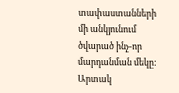տափաստանների մի անկյունում ծվարած ինչ-որ մարդանման մեկը:
Արտակ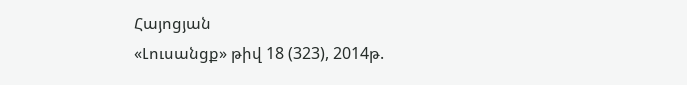Հայոցյան
«Լուսանցք» թիվ 18 (323), 2014թ.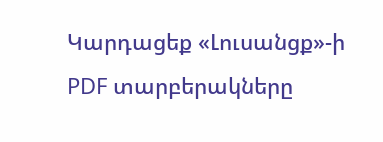Կարդացեք «Լուսանցք»-ի PDF տարբերակները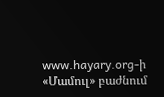www.hayary.org-ի «Մամուլ» բաժնում